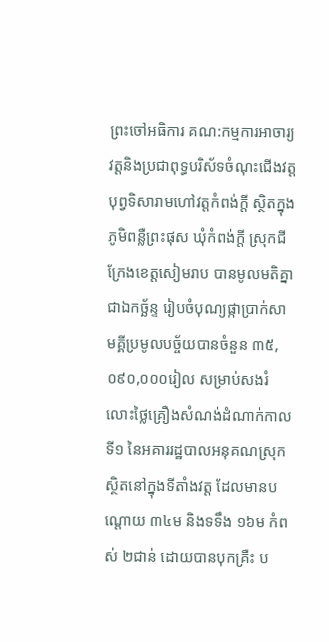ព្រះចៅអធិការ គណ:កម្មការអាចារ្យវត្តនិងប្រជាពុទ្ធបរិស័ទចំណុះជើងវត្តបុព្វទិសារាមហៅវត្តកំពង់ក្តី ស្ថិតក្នុងភូមិពន្លឺព្រះផុស ឃុំកំពង់ក្តី ស្រុកជីក្រែងខេត្តសៀមរាប បានមូលមតិគ្នាជាឯកច្ឆ័ន្ទ រៀបចំបុណ្យផ្កាប្រាក់សាមគ្គីប្រមូលបច្ច័យបានចំនួន ៣៥,០៩០,០០០រៀល សម្រាប់សងរំលោះថ្លៃគ្រឿងសំណង់ដំណាក់កាលទី១ នៃអគាររដ្ឋបាលអនុគណស្រុកស្ថិតនៅក្នុងទីតាំងវត្ត ដែលមានបណ្តោយ ៣៤ម និងទទឹង ១៦ម កំពស់ ២ជាន់ ដោយបានបុកគ្រឺះ ប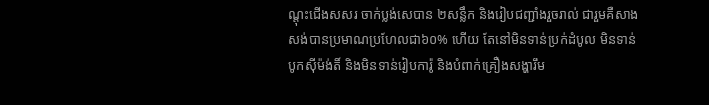ណ្តុះជើងសសរ ចាក់ប្លង់សេបាន ២សន្លឹក និងរៀបជញ្ជាំងរួចរាល់ ជារួមគឺសាងសង់បានប្រមាណប្រហែលជា៦០% ហើយ តែនៅមិនទាន់ប្រក់ដំបូល មិនទាន់បូកស៊ីម៉ង់តិ៍ និងមិនទាន់រៀបការ៉ូ និងបំពាក់គ្រឿងសង្ហារឹម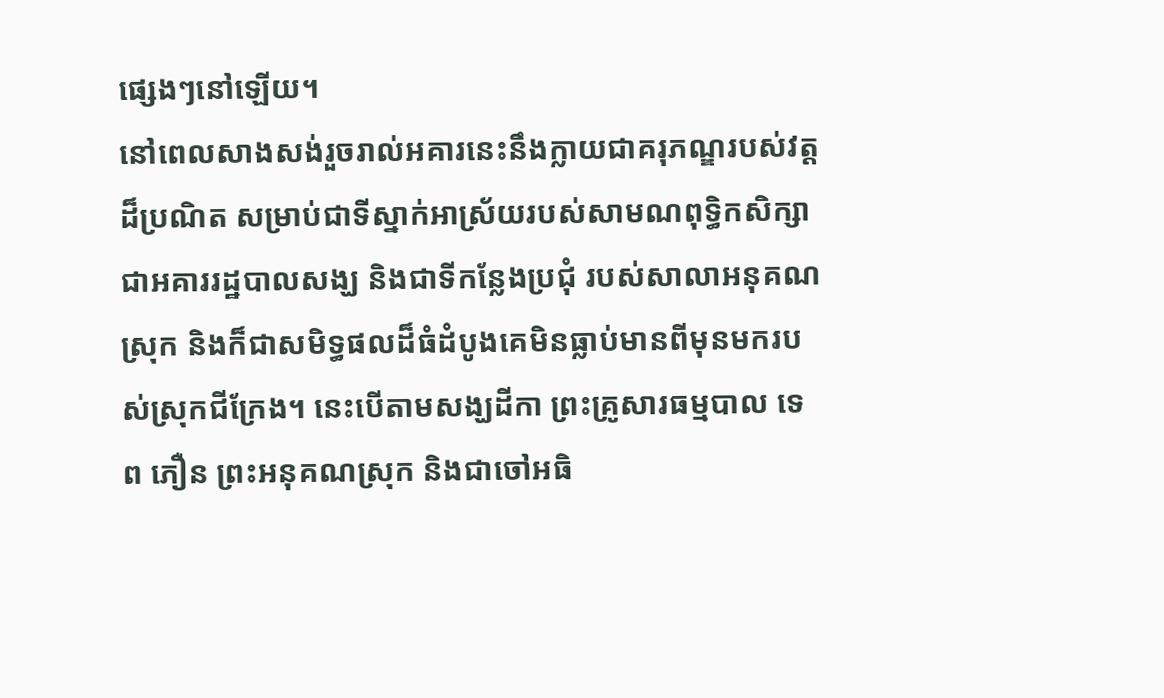ផ្សេងៗនៅឡើយ។
នៅពេលសាងសង់រួចរាល់អគារនេះនឹងក្លាយជាគរុភណ្ឌរបស់វត្តដ៏ប្រណិត សម្រាប់ជាទីស្នាក់អាស្រ័យរបស់សាមណពុទ្ធិកសិក្សា ជាអគាររដ្ឋបាលសង្ឃ និងជាទីកន្លែងប្រជុំ របស់សាលាអនុគណស្រុក និងក៏ជាសមិទ្ធផលដ៏ធំដំបូងគេមិនធ្លាប់មានពីមុនមករបស់ស្រុកជីក្រែង។ នេះបើតាមសង្ឃដីកា ព្រះគ្រូសារធម្មបាល ទេព ភឿន ព្រះអនុគណស្រុក និងជាចៅអធិ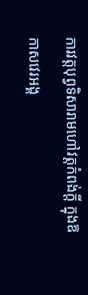ការវត្តបុព្វទិសារាមហៅវត្តកំពង់ក្តី ក្នុងឱកាសវេរអង្គ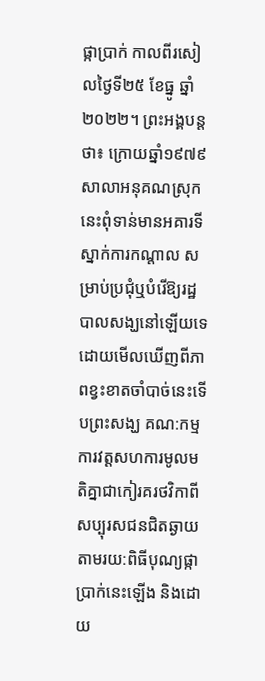ផ្កាប្រាក់ កាលពីរសៀលថ្ងៃទី២៥ ខែធ្នូ ឆ្នាំ២០២២។ ព្រះអង្គបន្តថា៖ ក្រោយឆ្នាំ១៩៧៩ សាលាអនុគណស្រុកនេះពុំទាន់មានអគារទីស្នាក់ការកណ្តាល សម្រាប់ប្រជុំឬបំរើឱ្យរដ្ឋបាលសង្ឃនៅឡើយទេ ដោយមើលឃើញពីភាពខ្វះខាតចាំបាច់នេះទើបព្រះសង្ឃ គណ:កម្មការវត្តសហការមូលមតិគ្នាជាកៀរគរថវិកាពីសប្បុរសជនជិតឆ្ងាយតាមរយ:ពិធីបុណ្យផ្កាប្រាក់នេះឡើង និងដោយ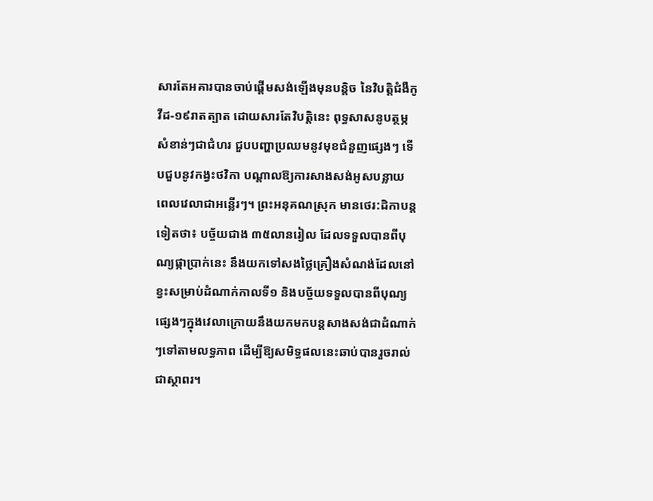សារតែអគារបានចាប់ផ្តើមសង់ឡើងមុនបន្តិច នៃវិបត្តិជំងឺកូវីដ-១៩រាតត្បាត ដោយសារតែវិបត្តិនេះ ពុទ្ធសាសនូបត្ថម្ភសំខាន់ៗជាជំហរ ជួបបញ្ហាប្រឈមនូវមុខជំនួញផ្សេងៗ ទើបជួបនូវកង្វះថវិកា បណ្តាលឱ្យការសាងសង់អូសបន្លាយ ពេលវេលាជាអន្លើរៗ។ ព្រះអនុគណស្រុក មានថេរ:ដិកាបន្តទៀតថា៖ បច្ច័យជាង ៣៥លានរៀល ដែលទទួលបានពីបុណ្យផ្កាប្រាក់នេះ នឹងយកទៅសងថ្លៃគ្រឿងសំណង់ដែលនៅខ្វះសម្រាប់ដំណាក់កាលទី១ និងបច្ច័យទទួលបានពីបុណ្យផ្សេងៗក្នុងវេលាក្រោយនឹងយកមកបន្តសាងសង់ជាដំណាក់ៗទៅតាមលទ្ធភាព ដើម្បីឱ្យសមិទ្ធផលនេះឆាប់បានរួចរាល់ជាស្ថាពរ។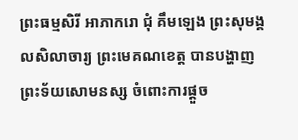ព្រះធម្មសិរី អាភាករោ ជុំ គឹមឡេង ព្រះសុមង្គលសិលាចារ្យ ព្រះមេគណខេត្ត បានបង្ហាញព្រះទ័យសោមនស្ស ចំពោះការផ្តួច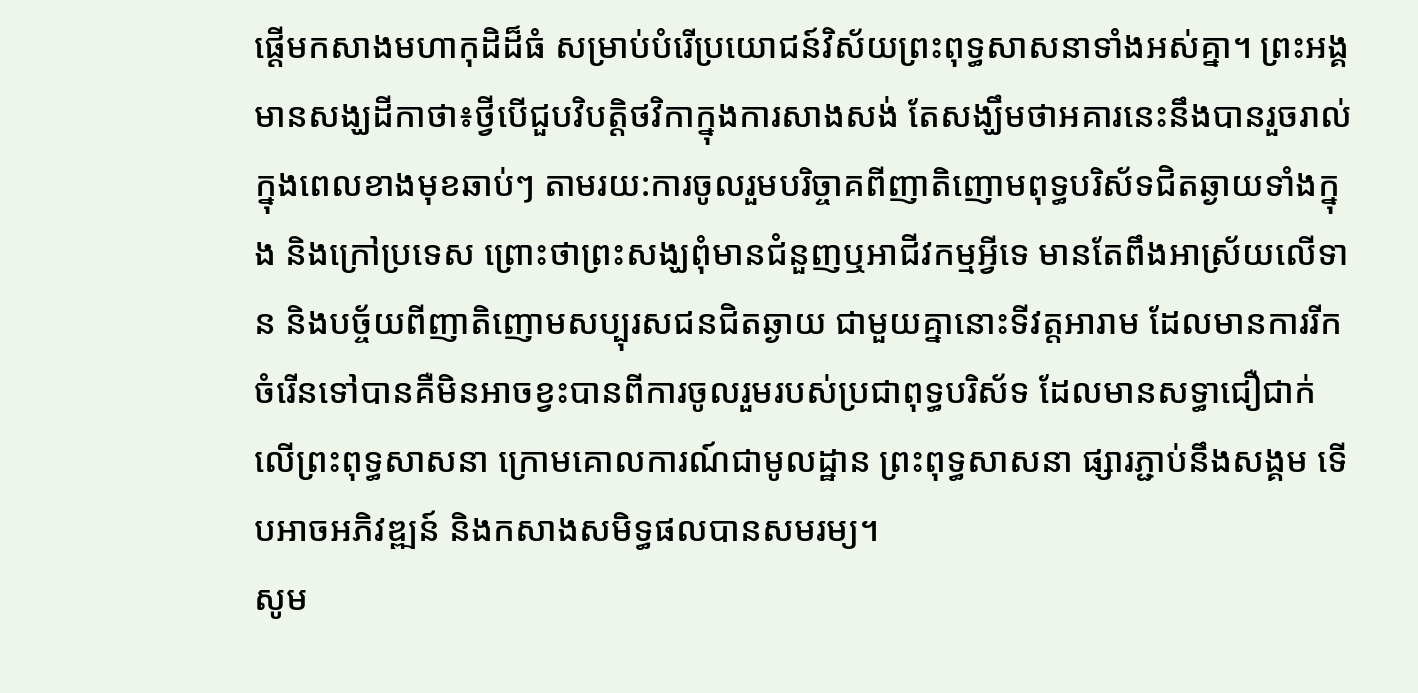ផ្តើមកសាងមហាកុដិដ៏ធំ សម្រាប់បំរើប្រយោជន៍វិស័យព្រះពុទ្ធសាសនាទាំងអស់គ្នា។ ព្រះអង្គមានសង្ឃដីកាថា៖ថ្វីបើជួបវិបត្តិថវិកាក្នុងការសាងសង់ តែសង្ឃឹមថាអគារនេះនឹងបានរួចរាល់ក្នុងពេលខាងមុខឆាប់ៗ តាមរយ:ការចូលរួមបរិច្ចាគពីញាតិញោមពុទ្ធបរិស័ទជិតឆ្ងាយទាំងក្នុង និងក្រៅប្រទេស ព្រោះថាព្រះសង្ឃពុំមានជំនួញឬអាជីវកម្មអ្វីទេ មានតែពឹងអាស្រ័យលើទាន និងបច្ច័យពីញាតិញោមសប្បុរសជនជិតឆ្ងាយ ជាមួយគ្នានោះទីវត្តអារាម ដែលមានការរីកចំរើនទៅបានគឺមិនអាចខ្វះបានពីការចូលរួមរបស់ប្រជាពុទ្ធបរិស័ទ ដែលមានសទ្ធាជឿជាក់លើព្រះពុទ្ធសាសនា ក្រោមគោលការណ៍ជាមូលដ្ឋាន ព្រះពុទ្ធសាសនា ផ្សារភ្ជាប់នឹងសង្គម ទើបអាចអភិវឌ្ឍន៍ និងកសាងសមិទ្ធផលបានសមរម្យ។
សូម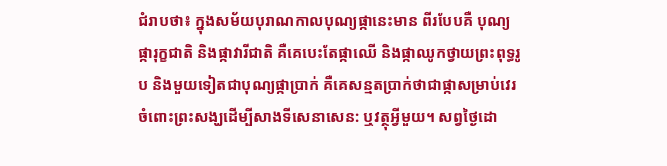ជំរាបថា៖ ក្នុងសម័យបុរាណកាលបុណ្យផ្កានេះមាន ពីរបែបគឺ បុណ្យផ្ការុក្ខជាតិ និងផ្កាវារីជាតិ គឺគេបេះតែផ្កាឈើ និងផ្កាឈូកថ្វាយព្រះពុទ្ធរូប និងមួយទៀតជាបុណ្យផ្កាប្រាក់ គឺគេសន្មតប្រាក់ថាជាផ្កាសម្រាប់វេរចំពោះព្រះសង្ឃដើម្បីសាងទីសេនាសេន: ឬវត្ថុអ្វីមួយ។ សព្វថ្ងៃដោ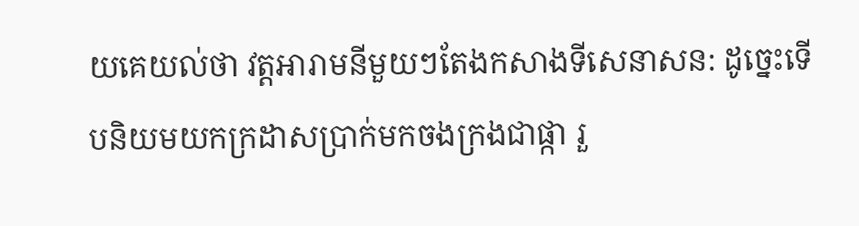យគេយល់ថា វត្តអារាមនីមួយៗតែងកសាងទីសេនាសន: ដូច្នេះទើបនិយមយកក្រដាសប្រាក់មកចងក្រងជាផ្កា រួ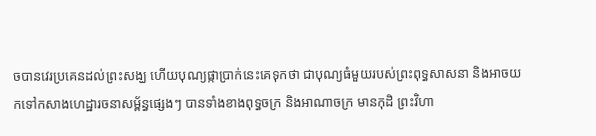ចបានវេរប្រគេនដល់ព្រះសង្ឃ ហើយបុណ្យផ្កាប្រាក់នេះគេទុកថា ជាបុណ្យធំមួយរបស់ព្រះពុទ្ធសាសនា និងអាចយកទៅកសាងហេដ្ឋារចនាសម្ព័ន្ធផ្សេងៗ បានទាំងខាងពុទ្ធចក្រ និងអាណាចក្រ មានកុដិ ព្រះវិហា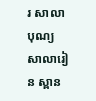រ សាលាបុណ្យ សាលារៀន ស្ពាន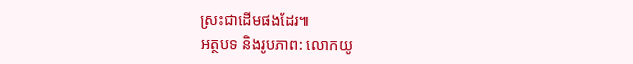ស្រះជាដើមផងដែរ៕
អត្ថបទ និងរូបភាព: លោកយូ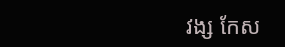វង្ស កែស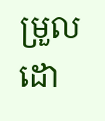ម្រួលដោ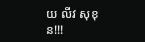យ លីវ សុខុន!!!